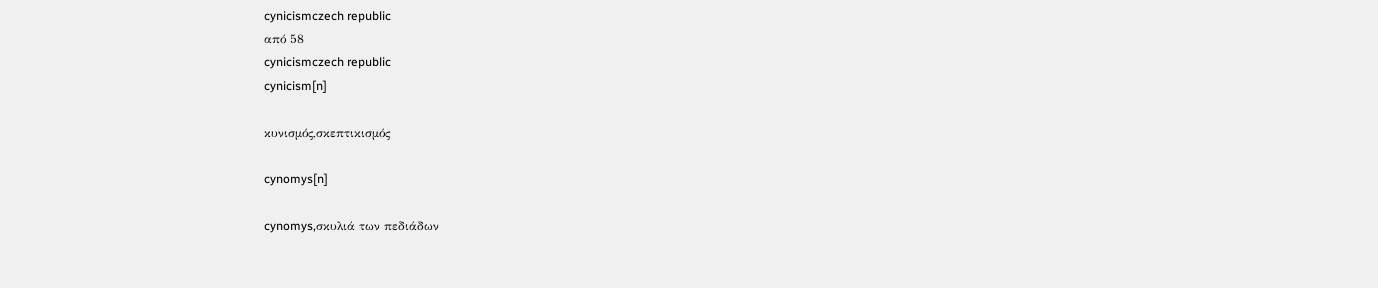cynicismczech republic
από 58
cynicismczech republic
cynicism[n]

κυνισμός,σκεπτικισμός

cynomys[n]

cynomys,σκυλιά των πεδιάδων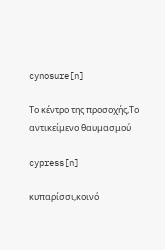cynosure[n]

Το κέντρο της προσοχής,Το αντικείμενο θαυμασμού

cypress[n]

κυπαρίσσι,κοινό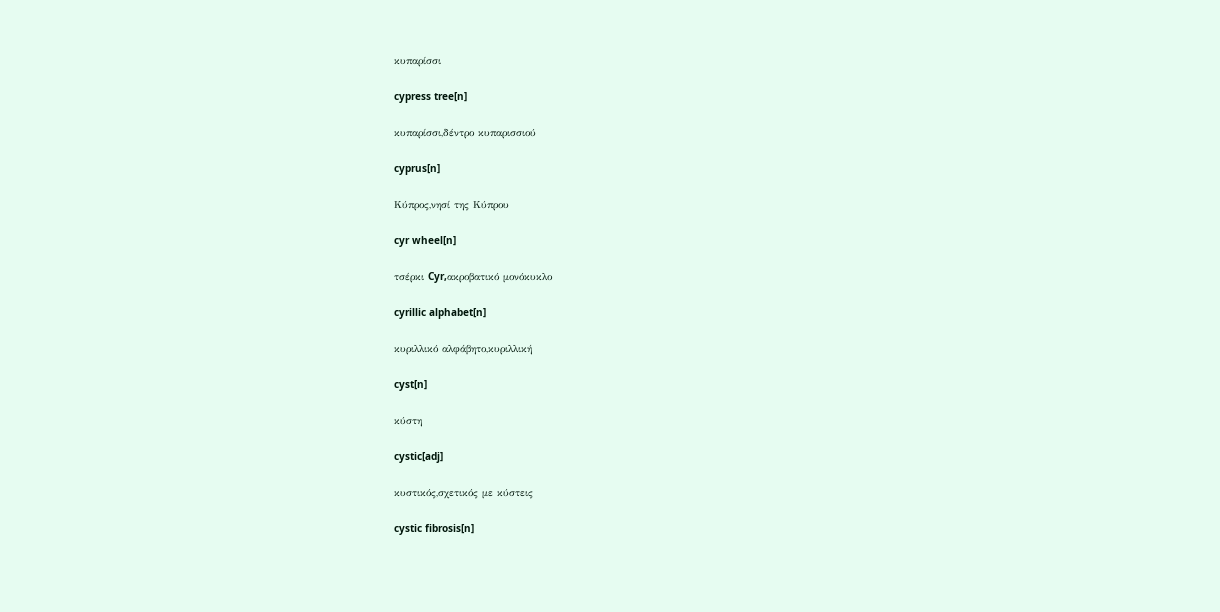κυπαρίσσι

cypress tree[n]

κυπαρίσσι,δέντρο κυπαρισσιού

cyprus[n]

Κύπρος,νησί της Κύπρου

cyr wheel[n]

τσέρκι Cyr,ακροβατικό μονόκυκλο

cyrillic alphabet[n]

κυριλλικό αλφάβητο,κυριλλική

cyst[n]

κύστη

cystic[adj]

κυστικός,σχετικός με κύστεις

cystic fibrosis[n]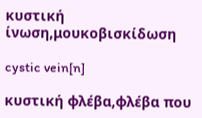κυστική ίνωση,μουκοβισκίδωση

cystic vein[n]

κυστική φλέβα,φλέβα που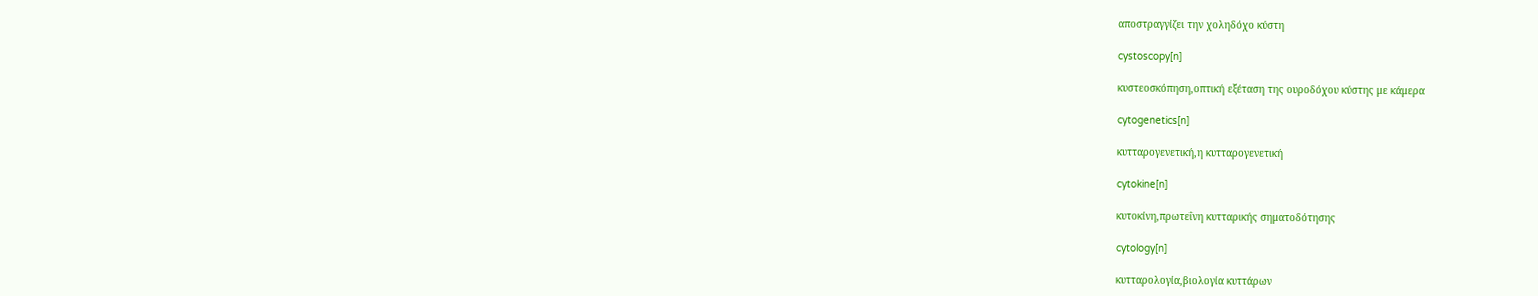αποστραγγίζει την χοληδόχο κύστη

cystoscopy[n]

κυστεοσκόπηση,οπτική εξέταση της ουροδόχου κύστης με κάμερα

cytogenetics[n]

κυτταρογενετική,η κυτταρογενετική

cytokine[n]

κυτοκίνη,πρωτεΐνη κυτταρικής σηματοδότησης

cytology[n]

κυτταρολογία,βιολογία κυττάρων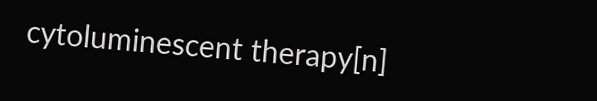cytoluminescent therapy[n]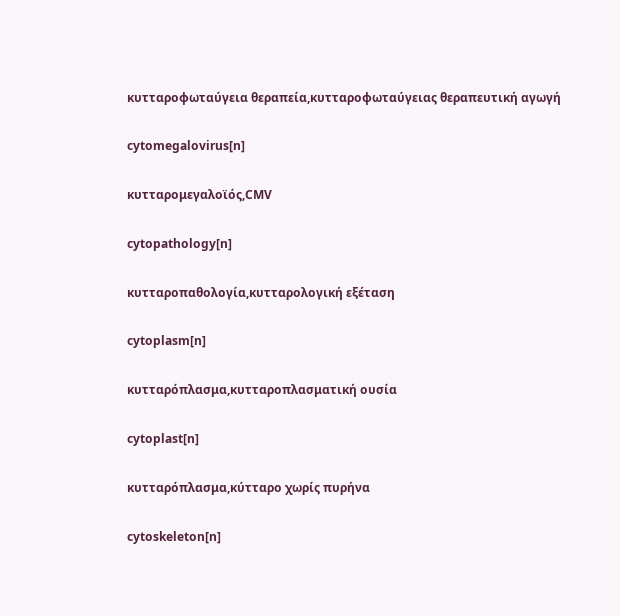κυτταροφωταύγεια θεραπεία,κυτταροφωταύγειας θεραπευτική αγωγή

cytomegalovirus[n]

κυτταρομεγαλοϊός,CMV

cytopathology[n]

κυτταροπαθολογία,κυτταρολογική εξέταση

cytoplasm[n]

κυτταρόπλασμα,κυτταροπλασματική ουσία

cytoplast[n]

κυτταρόπλασμα,κύτταρο χωρίς πυρήνα

cytoskeleton[n]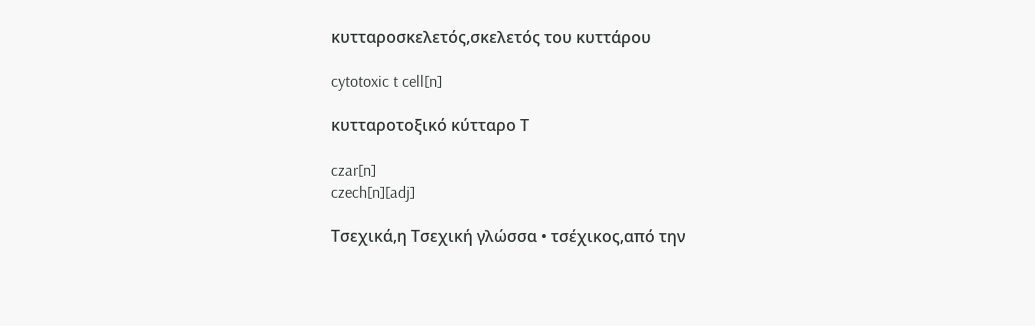κυτταροσκελετός,σκελετός του κυττάρου

cytotoxic t cell[n]

κυτταροτοξικό κύτταρο Τ

czar[n]
czech[n][adj]

Τσεχικά,η Τσεχική γλώσσα • τσέχικος,από την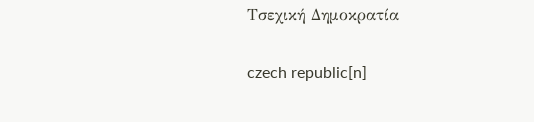Τσεχική Δημοκρατία

czech republic[n]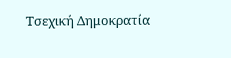Τσεχική Δημοκρατία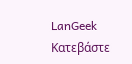LanGeek
Κατεβάστε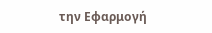την Εφαρμογή